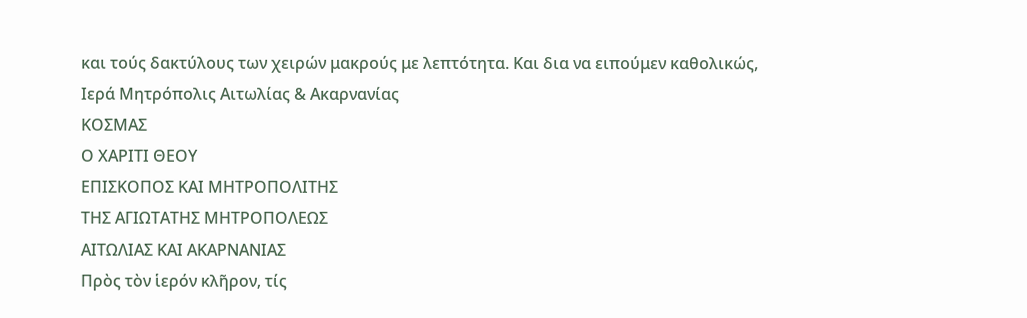και τούς δακτύλους των χειρών μακρούς με λεπτότητα. Και δια να ειπούμεν καθολικώς,
Ιερά Μητρόπολις Αιτωλίας & Ακαρνανίας
ΚΟΣΜΑΣ
Ο ΧΑΡΙΤΙ ΘΕΟΥ
ΕΠΙΣΚΟΠΟΣ ΚΑΙ ΜΗΤΡΟΠΟΛΙΤΗΣ
ΤΗΣ ΑΓΙΩΤΑΤΗΣ ΜΗΤΡΟΠΟΛΕΩΣ
ΑΙΤΩΛΙΑΣ ΚΑΙ ΑΚΑΡΝΑΝΙΑΣ
Πρὸς τὸν ἱερόν κλῆρον, τίς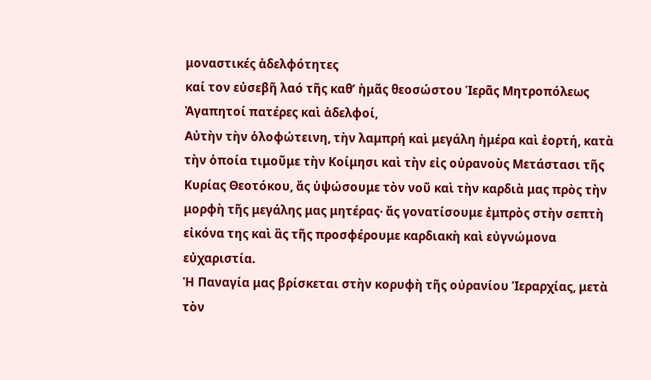μοναστικές ἀδελφότητες
καί τον εὐσεβῆ λαό τῆς καθ’ ἡμᾶς θεοσώστου Ἱερᾶς Μητροπόλεως
Ἀγαπητοί πατέρες καὶ ἀδελφοί,
Αὐτὴν τὴν ὁλοφώτεινη, τὴν λαμπρή καὶ μεγάλη ἡμέρα καὶ ἑορτή, κατὰ τὴν ὁποία τιμοῦμε τὴν Κοίμησι καὶ τὴν εἰς οὐρανοὺς Μετάστασι τῆς Κυρίας Θεοτόκου, ἄς ὑψώσουμε τὸν νοῦ καὶ τὴν καρδιὰ μας πρὸς τὴν μορφὴ τῆς μεγάλης μας μητέρας· ἄς γονατίσουμε ἐμπρὸς στὴν σεπτὴ εἰκόνα της καὶ ἂς τῆς προσφέρουμε καρδιακὴ καὶ εὐγνώμονα εὐχαριστία.
Ἡ Παναγία μας βρίσκεται στὴν κορυφὴ τῆς οὐρανίου Ἱεραρχίας, μετὰ τὸν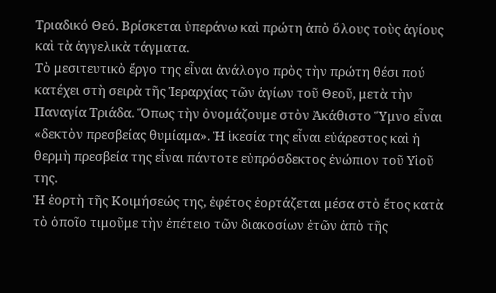Τριαδικό Θεό. Βρίσκεται ὑπεράνω καὶ πρώτη ἀπὸ ὅλους τοὺς ἁγίους καὶ τὰ ἀγγελικὰ τάγματα.
Τὸ μεσιτευτικὸ ἔργο της εἶναι ἀνάλογο πρὸς τὴν πρώτη θέσι πού κατέχει στὴ σειρὰ τῆς Ἱεραρχίας τῶν ἁγίων τοῦ Θεοῦ, μετὰ τὴν Παναγία Τριάδα. Ὅπως τὴν ὀνομάζουμε στὸν Ἀκάθιστο Ὕμνο εἶναι «δεκτὸν πρεσβείας θυμίαμα». Ἡ ἱκεσία της εἶναι εὐάρεστος καὶ ἡ θερμὴ πρεσβεία της εἶναι πάντοτε εὐπρόσδεκτος ἐνώπιον τοῦ Υἱοῦ της.
Ἡ ἑορτὴ τῆς Κοιμήσεώς της, ἐφέτος ἑορτάζεται μέσα στὸ ἔτος κατὰ τὸ ὁποῖο τιμοῦμε τὴν ἐπέτειο τῶν διακοσίων ἐτῶν ἀπὸ τῆς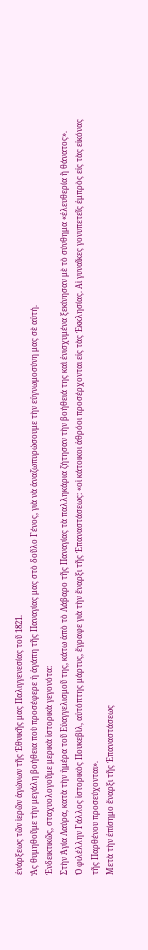ἐνάρξεως τῶν ἱερῶν ἀγώνων τῆς Ἐθνικῆς μας Παλιγγενεσίας τοῦ 1821.
Ἄς θυμηθοῦμε τὴν μεγάλη βοήθεια ποὺ προσέφερε ἡ ἀγάπη τῆς Παναγίας μας στὸ δοῦλο Γένος, γιὰ νὰ ἀναζωπυρώσουμε τὴν εὐγνωμοσύνη μας σὲ αὐτή.
Ἐνδεικτικῶς, σταχυολογοῦμε μερικὰ ἱστορικὰ γεγονότα:
Στὴν Ἁγία Λαύρα, κατὰ τὴν ἡμέρα τοῦ Εὐαγγελισμοῦ της, κάτω ἀπὸ τὸ Λάβαρο τῆς Παναγίας τὰ παλληκάρια ζήτησαν τὴν βοήθειά της καὶ ἐνισχυμένα ξεκίνησαν μὲ τὸ σύνθημα «ἐλευθερία ἢ θάνατος».
Ὁ φιλέλλην Γάλλος ἱστορικὸς Πουκεβὶλ, αὐτόπτης μάρτυς, ἔγραφε γιὰ τὴν ἔναρξι τῆς Ἐπαναστάσεως: «οἱ κάτοικοι ἀθρόοι προσέρχονται εἰς τὰς Ἐκκλησίας. Αἱ γυναῖκες γονυπετεῖς ἐμπρὸς εἰς τὰς εἰκόνας τῆς Παρθένου προσεύχονται».
Μετὰ τὴν ἐπίσημο ἔναρξι τῆς Ἐπαναστάσεως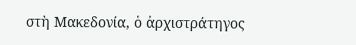στὴ Μακεδονία, ὁ ἀρχιστράτηγος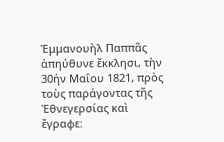Ἐμμανουὴλ Παππᾶς ἀπηύθυνε ἔκκλησι, τὴν 30ήν Μαΐου 1821, πρὸς τοὺς παράγοντας τῆς Ἐθνεγερσίας καὶ ἔγραφε: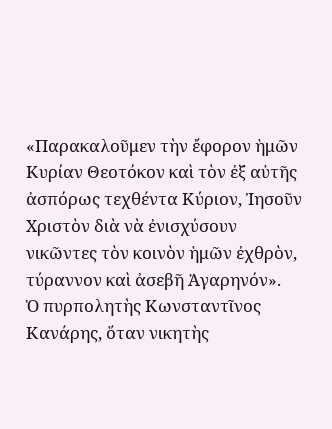«Παρακαλοῦμεν τὴν ἔφορον ἡμῶν Κυρίαν Θεοτόκον καὶ τὸν ἐξ αὐτῆς ἀσπόρως τεχθέντα Κύριον, Ἰησοῦν Χριστὸν διὰ νὰ ἐνισχύσουν νικῶντες τὸν κοινὸν ἡμῶν ἐχθρὸν, τύραννον καὶ ἀσεβῆ Ἀγαρηνόν».
Ὁ πυρπολητὴς Κωνσταντῖνος Κανάρης, ὅταν νικητὴς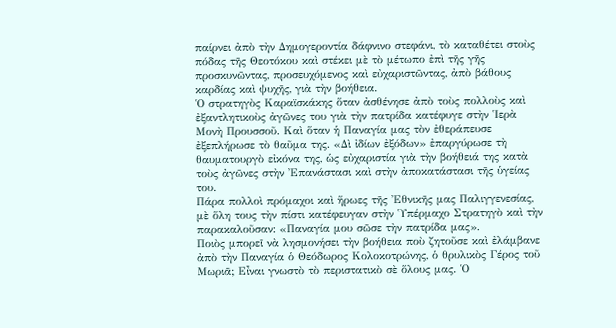παίρνει ἀπὸ τὴν Δημογεροντία δάφνινο στεφάνι, τὸ καταθέτει στοὺς πόδας τῆς Θεοτόκου καὶ στέκει μὲ τὸ μέτωπο ἐπὶ τῆς γῆς προσκυνῶντας, προσευχόμενος καὶ εὐχαριστῶντας, ἀπὸ βάθους καρδίας καὶ ψυχῆς, γιὰ τὴν βοήθεια.
Ὁ στρατηγὸς Καραϊσκάκης ὅταν ἀσθένησε ἀπὸ τοὺς πολλοὺς καὶ ἐξαντλητικοὺς ἀγῶνες του γιὰ τὴν πατρίδα κατέφυγε στὴν Ἱερὰ Μονὴ Προυσσοῦ. Καὶ ὅταν ἡ Παναγία μας τὸν ἐθεράπευσε ἐξεπλήρωσε τὸ θαῦμα της. «Δὶ ἰδίων ἐξόδων» ἐπαργύρωσε τὴ θαυματουργὸ εἰκόνα της, ὡς εὐχαριστία γιὰ τὴν βοήθειά της κατὰ τοὺς ἀγῶνες στὴν Ἐπανάστασι καὶ στὴν ἀποκατάστασι τῆς ὑγείας του.
Πάρα πολλοὶ πρόμαχοι καὶ ἥρωες τῆς Ἐθνικῆς μας Παλιγγενεσίας, μὲ ὅλη τους τὴν πίστι κατέφευγαν στὴν Ὑπέρμαχο Στρατηγὸ καὶ τὴν παρακαλοῦσαν: «Παναγία μου σῶσε τὴν πατρίδα μας».
Ποιὸς μπορεῖ νὰ λησμονήσει τὴν βοήθεια ποὺ ζητοῦσε καὶ ἐλάμβανε ἀπὸ τὴν Παναγία ὁ Θεόδωρος Κολοκοτρώνης, ὁ θρυλικὸς Γέρος τοῦ Μωριᾶ; Εἶναι γνωστὸ τὸ περιστατικὸ σὲ ὅλους μας. Ὁ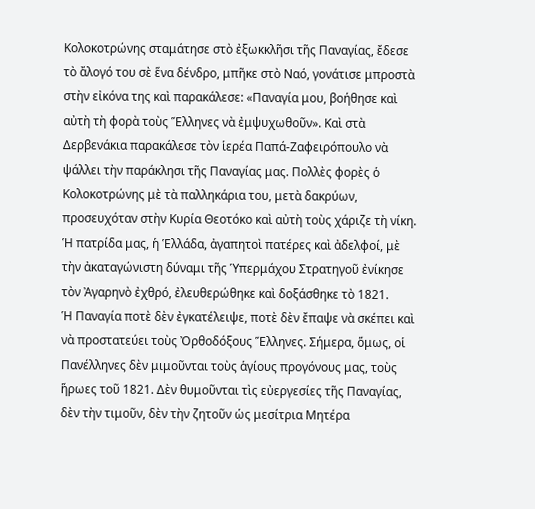Κολοκοτρώνης σταμάτησε στὸ ἐξωκκλῆσι τῆς Παναγίας, ἔδεσε τὸ ἄλογό του σὲ ἕνα δένδρο, μπῆκε στὸ Ναό, γονάτισε μπροστὰ στὴν εἰκόνα της καὶ παρακάλεσε: «Παναγία μου, βοήθησε καὶ αὐτὴ τὴ φορὰ τοὺς Ἕλληνες νὰ ἐμψυχωθοῦν». Καὶ στὰ Δερβενάκια παρακάλεσε τὸν ἱερέα Παπά-Ζαφειρόπουλο νὰ ψάλλει τὴν παράκλησι τῆς Παναγίας μας. Πολλὲς φορὲς ὁ Κολοκοτρώνης μὲ τὰ παλληκάρια του, μετὰ δακρύων, προσευχόταν στὴν Κυρία Θεοτόκο καὶ αὐτὴ τοὺς χάριζε τὴ νίκη.
Ἡ πατρίδα μας, ἡ Ἑλλάδα, ἀγαπητοὶ πατέρες καὶ ἀδελφοί, μὲ τὴν ἀκαταγώνιστη δύναμι τῆς Ὑπερμάχου Στρατηγοῦ ἐνίκησε τὸν Ἀγαρηνὸ ἐχθρό, ἐλευθερώθηκε καὶ δοξάσθηκε τὸ 1821.
Ἡ Παναγία ποτὲ δὲν ἐγκατέλειψε, ποτὲ δὲν ἔπαψε νὰ σκέπει καὶ νὰ προστατεύει τοὺς Ὀρθοδόξους Ἕλληνες. Σήμερα, ὅμως, οἱ Πανέλληνες δὲν μιμοῦνται τοὺς ἁγίους προγόνους μας, τοὺς ἥρωες τοῦ 1821. Δὲν θυμοῦνται τὶς εὐεργεσίες τῆς Παναγίας, δὲν τὴν τιμοῦν, δὲν τὴν ζητοῦν ὡς μεσίτρια Μητέρα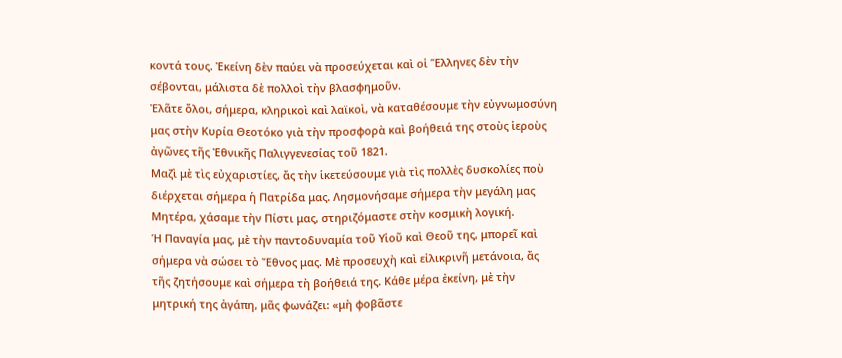κοντά τους. Ἐκείνη δὲν παύει νὰ προσεύχεται καὶ οἱ Ἕλληνες δὲν τὴν σέβονται, μάλιστα δὲ πολλοὶ τὴν βλασφημοῦν.
Ἐλᾶτε ὅλοι, σήμερα, κληρικοὶ καὶ λαϊκοὶ, νὰ καταθέσουμε τὴν εὐγνωμοσύνη μας στὴν Κυρία Θεοτόκο γιὰ τὴν προσφορὰ καὶ βοήθειά της στοὺς ἱεροὺς ἀγῶνες τῆς Ἐθνικῆς Παλιγγενεσίας τοῦ 1821.
Μαζὶ μὲ τὶς εὐχαριστίες, ἄς τὴν ἱκετεύσουμε γιὰ τὶς πολλὲς δυσκολίες ποὺ διέρχεται σήμερα ἡ Πατρίδα μας. Λησμονήσαμε σήμερα τὴν μεγάλη μας Μητέρα, χάσαμε τὴν Πίστι μας, στηριζόμαστε στὴν κοσμικὴ λογική.
Ἡ Παναγία μας, μὲ τὴν παντοδυναμία τοῦ Υἱοῦ καὶ Θεοῦ της, μπορεῖ καὶ σήμερα νὰ σώσει τὸ Ἔθνος μας. Μὲ προσευχὴ καὶ εἰλικρινῆ μετάνοια, ἄς τῆς ζητήσουμε καὶ σήμερα τὴ βοήθειά της. Κάθε μέρα ἐκείνη, μὲ τὴν μητρική της ἀγάπη, μᾶς φωνάζει: «μὴ φοβᾶστε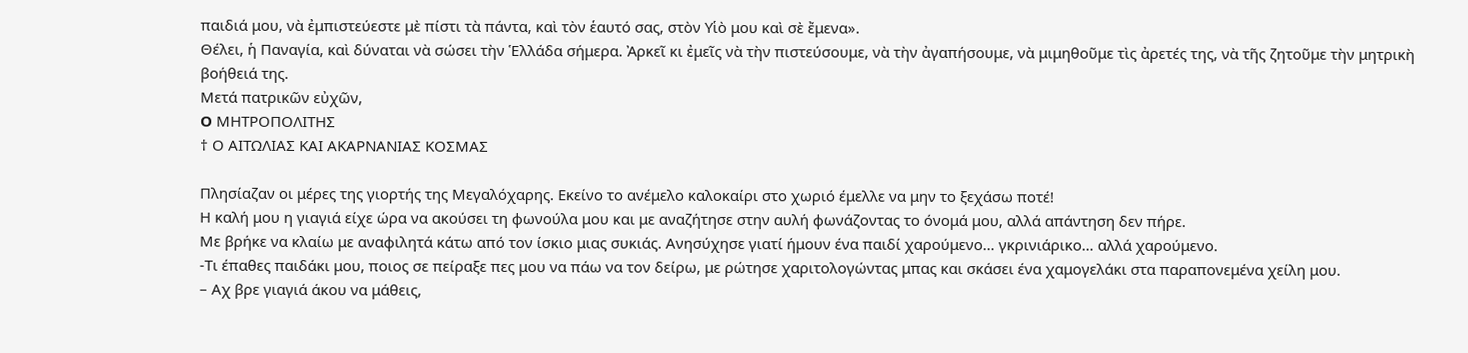παιδιά μου, νὰ ἐμπιστεύεστε μὲ πίστι τὰ πάντα, καὶ τὸν ἑαυτό σας, στὸν Υἱὸ μου καὶ σὲ ἔμενα».
Θέλει, ἡ Παναγία, καὶ δύναται νὰ σώσει τὴν Ἑλλάδα σήμερα. Ἀρκεῖ κι ἐμεῖς νὰ τὴν πιστεύσουμε, νὰ τὴν ἀγαπήσουμε, νὰ μιμηθοῦμε τὶς ἀρετές της, νὰ τῆς ζητοῦμε τὴν μητρικὴ βοήθειά της.
Μετά πατρικῶν εὐχῶν,
O ΜΗΤΡΟΠΟΛΙΤΗΣ
† Ο ΑΙΤΩΛΙΑΣ ΚΑΙ ΑΚΑΡΝΑΝΙΑΣ ΚΟΣΜΑΣ

Πλησίαζαν οι μέρες της γιορτής της Μεγαλόχαρης. Εκείνο το ανέμελο καλοκαίρι στο χωριό έμελλε να μην το ξεχάσω ποτέ!
Η καλή μου η γιαγιά είχε ώρα να ακούσει τη φωνούλα μου και με αναζήτησε στην αυλή φωνάζοντας το όνομά μου, αλλά απάντηση δεν πήρε.
Με βρήκε να κλαίω με αναφιλητά κάτω από τον ίσκιο μιας συκιάς. Ανησύχησε γιατί ήμουν ένα παιδί χαρούμενο… γκρινιάρικο… αλλά χαρούμενο.
-Τι έπαθες παιδάκι μου, ποιος σε πείραξε πες μου να πάω να τον δείρω, με ρώτησε χαριτολογώντας μπας και σκάσει ένα χαμογελάκι στα παραπονεμένα χείλη μου.
– Αχ βρε γιαγιά άκου να μάθεις,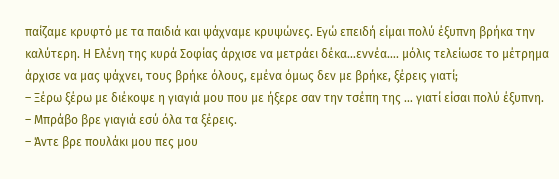παίζαμε κρυφτό με τα παιδιά και ψάχναμε κρυψώνες. Εγώ επειδή είμαι πολύ έξυπνη βρήκα την καλύτερη. Η Ελένη της κυρά Σοφίας άρχισε να μετράει δέκα…εννέα…. μόλις τελείωσε το μέτρημα άρχισε να μας ψάχνει, τους βρήκε όλους, εμένα όμως δεν με βρήκε, ξέρεις γιατί;
– Ξέρω ξέρω με διέκοψε η γιαγιά μου που με ήξερε σαν την τσέπη της … γιατί είσαι πολύ έξυπνη.
– Μπράβο βρε γιαγιά εσύ όλα τα ξέρεις.
– Άντε βρε πουλάκι μου πες μου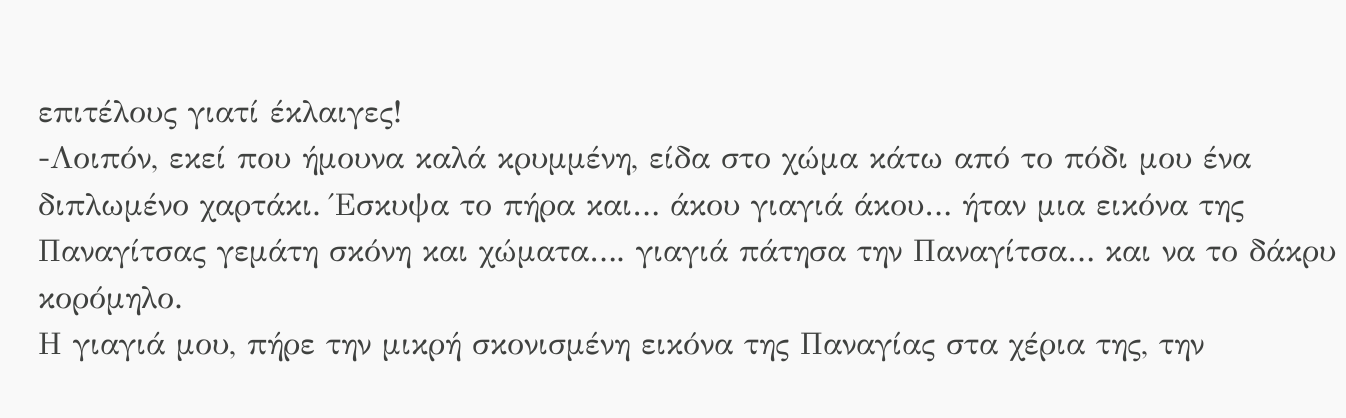επιτέλους γιατί έκλαιγες!
-Λοιπόν, εκεί που ήμουνα καλά κρυμμένη, είδα στο χώμα κάτω από το πόδι μου ένα διπλωμένο χαρτάκι. Έσκυψα το πήρα και… άκου γιαγιά άκου… ήταν μια εικόνα της Παναγίτσας γεμάτη σκόνη και χώματα…. γιαγιά πάτησα την Παναγίτσα… και να το δάκρυ κορόμηλο.
Η γιαγιά μου, πήρε την μικρή σκονισμένη εικόνα της Παναγίας στα χέρια της, την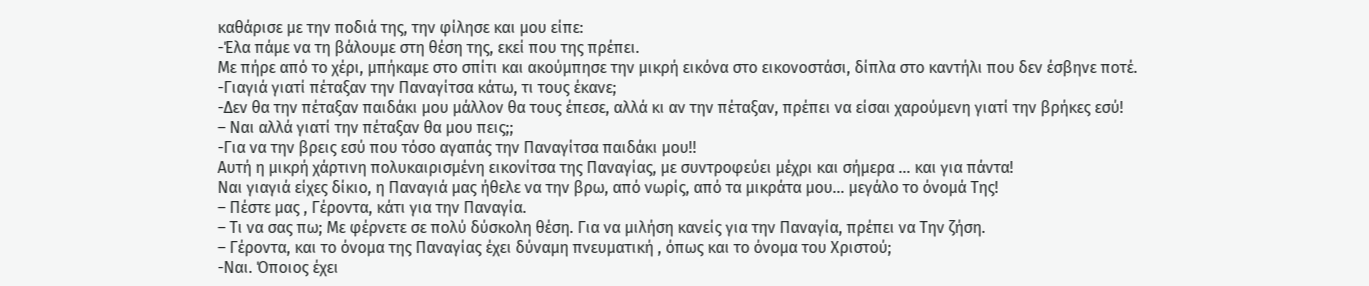καθάρισε με την ποδιά της, την φίλησε και μου είπε:
-Έλα πάμε να τη βάλουμε στη θέση της, εκεί που της πρέπει.
Με πήρε από το χέρι, μπήκαμε στο σπίτι και ακούμπησε την μικρή εικόνα στο εικονοστάσι, δίπλα στο καντήλι που δεν έσβηνε ποτέ.
-Γιαγιά γιατί πέταξαν την Παναγίτσα κάτω, τι τους έκανε;
-Δεν θα την πέταξαν παιδάκι μου μάλλον θα τους έπεσε, αλλά κι αν την πέταξαν, πρέπει να είσαι χαρούμενη γιατί την βρήκες εσύ!
– Ναι αλλά γιατί την πέταξαν θα μου πεις;;
-Για να την βρεις εσύ που τόσο αγαπάς την Παναγίτσα παιδάκι μου!!
Αυτή η μικρή χάρτινη πολυκαιρισμένη εικονίτσα της Παναγίας, με συντροφεύει μέχρι και σήμερα … και για πάντα!
Ναι γιαγιά είχες δίκιο, η Παναγιά μας ήθελε να την βρω, από νωρίς, από τα μικράτα μου… μεγάλο το όνομά Της!
– Πέστε μας , Γέροντα, κάτι για την Παναγία.
– Τι να σας πω; Με φέρνετε σε πολύ δύσκολη θέση. Για να μιλήση κανείς για την Παναγία, πρέπει να Την ζήση.
– Γέροντα, και το όνομα της Παναγίας έχει δύναμη πνευματική , όπως και το όνομα του Χριστού;
-Ναι. Όποιος έχει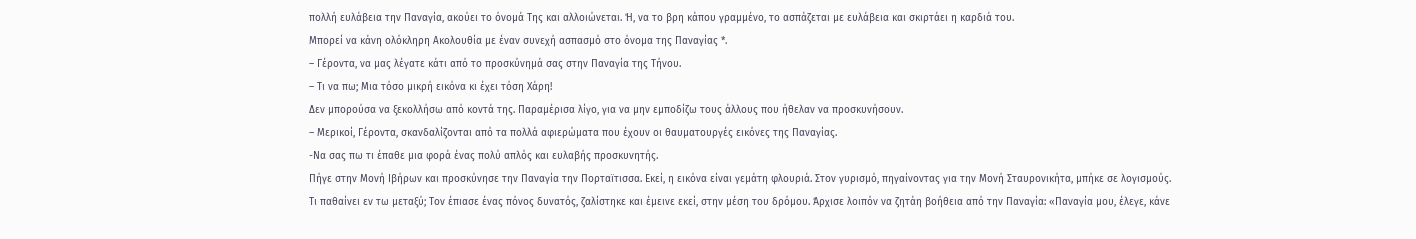πολλή ευλάβεια την Παναγία, ακούει το όνομά Της και αλλοιώνεται. Ή, να το βρη κάπου γραμμένο, το ασπάζεται με ευλάβεια και σκιρτάει η καρδιά του.
Μπορεί να κάνη ολόκληρη Ακολουθία με έναν συνεχή ασπασμό στο όνομα της Παναγίας *.
– Γέροντα, να μας λέγατε κάτι από το προσκύνημά σας στην Παναγία της Τήνου.
– Τι να πω; Μια τόσο μικρή εικόνα κι έχει τόση Χάρη!
Δεν μπορούσα να ξεκολλήσω από κοντά της. Παραμέρισα λίγο, για να μην εμποδίζω τους άλλους που ήθελαν να προσκυνήσουν.
– Μερικοί, Γέροντα, σκανδαλίζονται από τα πολλά αφιερώματα που έχουν οι θαυματουργές εικόνες της Παναγίας.
-Να σας πω τι έπαθε μια φορά ένας πολύ απλός και ευλαβής προσκυνητής.
Πήγε στην Μονή Ιβήρων και προσκύνησε την Παναγία την Πορταϊτισσα. Εκεί, η εικόνα είναι γεμάτη φλουριά. Στον γυρισμό, πηγαίνοντας για την Μονή Σταυρονικήτα, μπήκε σε λογισμούς.
Τι παθαίνει εν τω μεταξύ; Τον έπιασε ένας πόνος δυνατός, ζαλίστηκε και έμεινε εκεί, στην μέση του δρόμου. Άρχισε λοιπόν να ζητάη βοήθεια από την Παναγία: «Παναγία μου, έλεγε, κάνε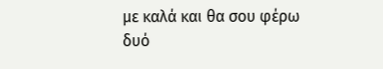με καλά και θα σου φέρω δυό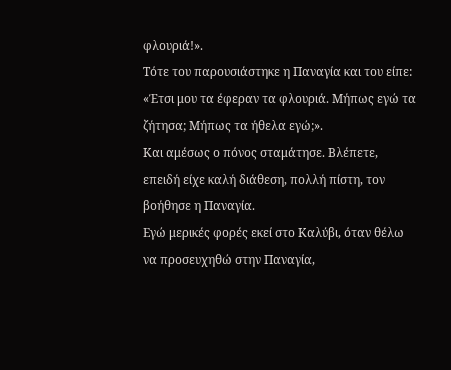φλουριά!».
Τότε του παρουσιάστηκε η Παναγία και του είπε: «Έτσι μου τα έφεραν τα φλουριά. Μήπως εγώ τα ζήτησα; Μήπως τα ήθελα εγώ;».
Και αμέσως ο πόνος σταμάτησε. Βλέπετε, επειδή είχε καλή διάθεση, πολλή πίστη, τον βοήθησε η Παναγία.
Εγώ μερικές φορές εκεί στο Καλύβι, όταν θέλω να προσευχηθώ στην Παναγία,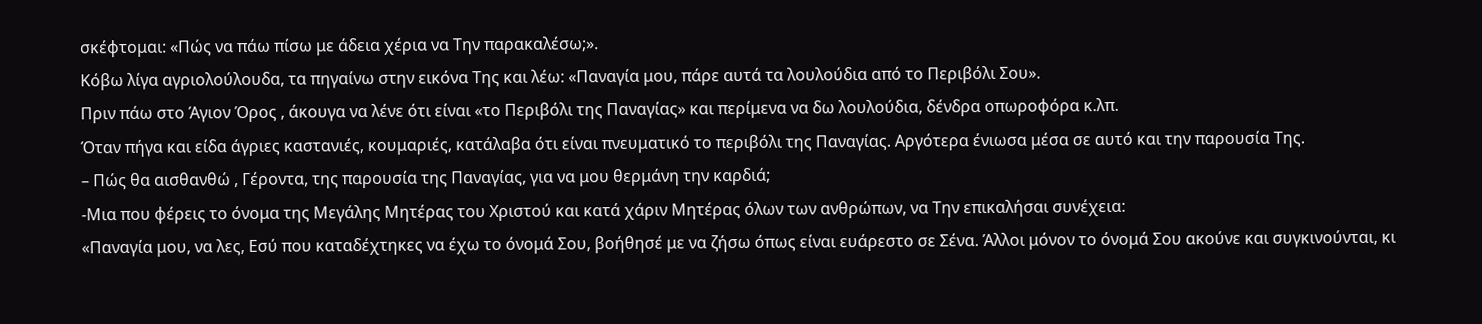σκέφτομαι: «Πώς να πάω πίσω με άδεια χέρια να Την παρακαλέσω;».
Κόβω λίγα αγριολούλουδα, τα πηγαίνω στην εικόνα Της και λέω: «Παναγία μου, πάρε αυτά τα λουλούδια από το Περιβόλι Σου».
Πριν πάω στο Άγιον Όρος , άκουγα να λένε ότι είναι «το Περιβόλι της Παναγίας» και περίμενα να δω λουλούδια, δένδρα οπωροφόρα κ.λπ.
Όταν πήγα και είδα άγριες καστανιές, κουμαριές, κατάλαβα ότι είναι πνευματικό το περιβόλι της Παναγίας. Αργότερα ένιωσα μέσα σε αυτό και την παρουσία Της.
– Πώς θα αισθανθώ , Γέροντα, της παρουσία της Παναγίας, για να μου θερμάνη την καρδιά;
-Μια που φέρεις το όνομα της Μεγάλης Μητέρας του Χριστού και κατά χάριν Μητέρας όλων των ανθρώπων, να Την επικαλήσαι συνέχεια:
«Παναγία μου, να λες, Εσύ που καταδέχτηκες να έχω το όνομά Σου, βοήθησέ με να ζήσω όπως είναι ευάρεστο σε Σένα. Άλλοι μόνον το όνομά Σου ακούνε και συγκινούνται, κι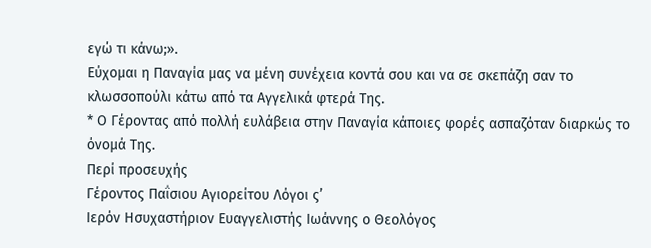εγώ τι κάνω;».
Εύχομαι η Παναγία μας να μένη συνέχεια κοντά σου και να σε σκεπάζη σαν το κλωσσοπούλι κάτω από τα Αγγελικά φτερά Της.
* Ο Γέροντας από πολλή ευλάβεια στην Παναγία κάποιες φορές ασπαζόταν διαρκώς το όνομά Της.
Περί προσευχής
Γέροντος Παΐσιου Αγιορείτου Λόγοι ς’
Ιερόν Ησυχαστήριον Ευαγγελιστής Ιωάννης ο Θεολόγος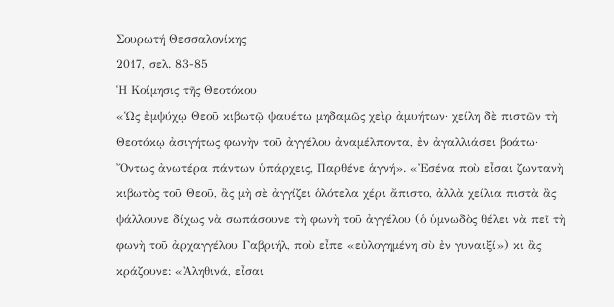Σουρωτή Θεσσαλονίκης
2017, σελ. 83-85
Ἡ Κοίμησις τῆς Θεοτόκου
«Ὡς ἐμψύχῳ Θεοῦ κιβωτῷ ψαυέτω μηδαμῶς χεὶρ ἀμυήτων· χείλη δὲ πιστῶν τὴ Θεοτόκῳ ἀσιγήτως φωνὴν τοῦ ἀγγέλου ἀναμέλποντα, ἐν ἀγαλλιάσει βοάτω· Ὄντως ἀνωτέρα πάντων ὑπάρχεις, Παρθένε ἁγνή». «Ἐσένα ποὺ εἶσαι ζωντανὴ κιβωτὸς τοῦ Θεοῦ, ἂς μὴ σὲ ἀγγίζει ὁλότελα χέρι ἄπιστο, ἀλλὰ χείλια πιστὰ ἂς ψάλλουνε δίχως νὰ σωπάσουνε τὴ φωνὴ τοῦ ἀγγέλου (ὁ ὑμνωδὸς θέλει νὰ πεῖ τὴ φωνὴ τοῦ ἀρχαγγέλου Γαβριήλ, ποὺ εἶπε «εὐλογημένη σὺ ἐν γυναιξί») κι ἂς κράζουνε: «Ἀληθινά, εἶσαι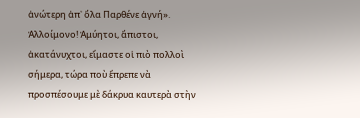ἀνώτερη ἀπ᾿ ὅλα Παρθένε ἁγνή».
Ἀλλοίμονο! Ἀμύητοι, ἄπιστοι, ἀκατάνυχτοι, εἴμαστε οἱ πιὸ πολλοὶ σήμερα, τώρα ποὺ ἔπρεπε νὰ προσπέσουμε μὲ δάκρυα καυτερὰ στὴν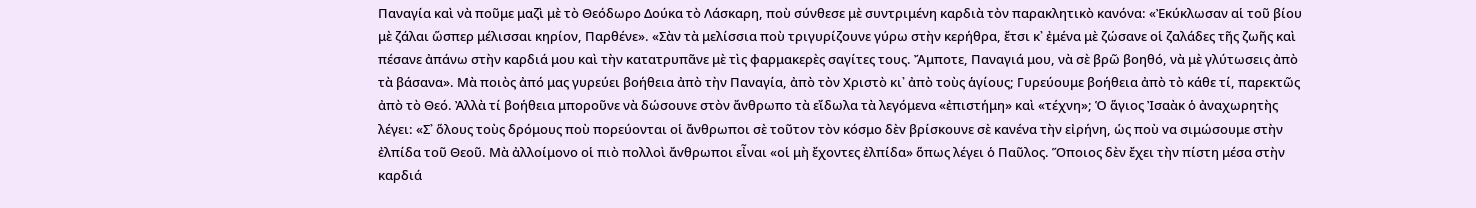Παναγία καὶ νὰ ποῦμε μαζὶ μὲ τὸ Θεόδωρο Δούκα τὸ Λάσκαρη, ποὺ σύνθεσε μὲ συντριμένη καρδιὰ τὸν παρακλητικὸ κανόνα: «Ἐκύκλωσαν αἱ τοῦ βίου μὲ ζάλαι ὥσπερ μέλισσαι κηρίον, Παρθένε». «Σὰν τὰ μελίσσια ποὺ τριγυρίζουνε γύρω στὴν κερήθρα, ἔτσι κ᾿ ἐμένα μὲ ζώσανε οἱ ζαλάδες τῆς ζωῆς καὶ πέσανε ἀπάνω στὴν καρδιά μου καὶ τὴν κατατρυπᾶνε μὲ τὶς φαρμακερὲς σαγίτες τους. Ἄμποτε, Παναγιά μου, νὰ σὲ βρῶ βοηθό, νὰ μὲ γλύτωσεις ἀπὸ τὰ βάσανα». Μὰ ποιὸς ἀπό μας γυρεύει βοήθεια ἀπὸ τὴν Παναγία, ἀπὸ τὸν Χριστὸ κι᾿ ἀπὸ τοὺς ἁγίους; Γυρεύουμε βoήθεια ἀπὸ τὸ κάθε τί, παρεκτῶς ἀπὸ τὸ Θεό. Ἀλλὰ τί βοήθεια μποροῦνε νὰ δώσουνε στὸν ἄνθρωπο τὰ εἴδωλα τὰ λεγόμενα «ἐπιστήμη» καὶ «τέχνη»; Ὁ ἅγιος Ἰσαὰκ ὁ ἀναχωρητὴς λέγει: «Σ᾿ ὅλους τοὺς δρόμους ποὺ πορεύονται οἱ ἄνθρωποι σὲ τοῦτον τὸν κόσμο δὲv βρίσκουνε σὲ κανένα τὴν εἰρήνη, ὡς ποὺ vα σιμώσουμε στὴν ἐλπίδα τοῦ Θεοῦ. Μὰ ἀλλοίμονο οἱ πιὸ πολλοὶ ἄvθρωποι εἶναι «οἱ μὴ ἔχοντες ἐλπίδα» ὅπως λέγει ὁ Παῦλος. Ὅποιος δὲν ἔχει τὴν πίστη μέσα στὴν καρδιά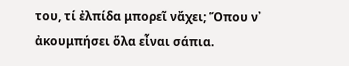του, τί ἐλπίδα μπορεῖ νἄχει; Ὅπου ν᾿ ἀκουμπήσει ὅλα εἶναι σάπια.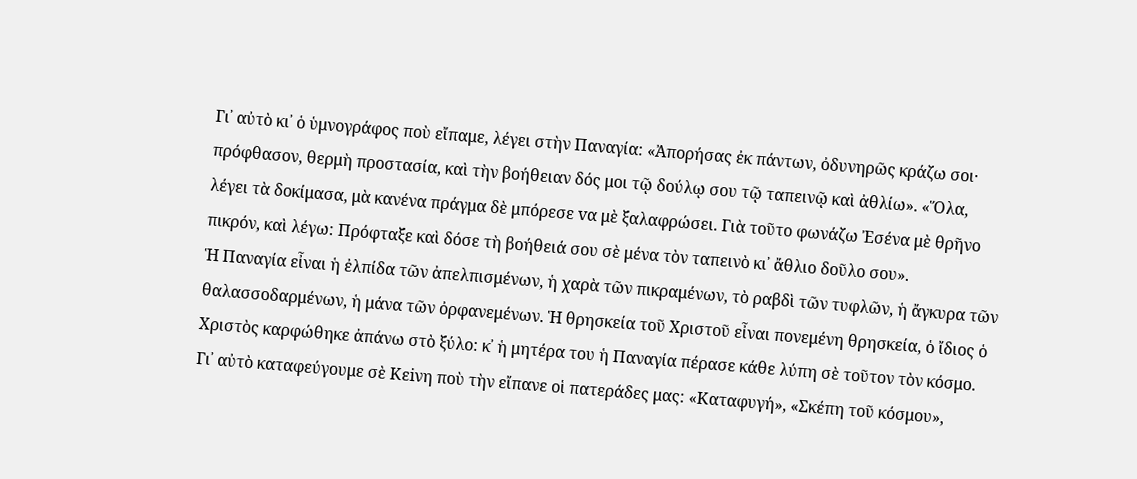Γι᾿ αὐτὸ κι᾿ ὁ ὑμνογράφος ποὺ εἴπαμε, λέγει στὴν Παναγία: «Ἀπορήσας ἐκ πάντων, ὀδυνηρῶς κράζω σοι· πρόφθασον, θερμὴ προστασία, καὶ τὴν βοήθειαν δός μοι τῷ δούλῳ σου τῷ ταπεινῷ καὶ ἀθλίω». «Ὅλα, λέγει τὰ δοκίμασα, μὰ κανένα πράγμα δὲ μπόρεσε vα μὲ ξαλαφρώσει. Γιὰ τοῦτο φωνάζω Ἐσένα μὲ θρῆνο πικρόν, καὶ λέγω: Πρόφταξε καὶ δόσε τὴ βοήθειά σου σὲ μένα τὸν ταπεινὸ κι᾿ ἄθλιο δοῦλο σου».
Ἡ Παναγία εἶναι ἡ ἐλπίδα τῶν ἀπελπισμένων, ἡ χαρὰ τῶν πικραμένων, τὸ ραβδὶ τῶν τυφλῶν, ἡ ἄγκυρα τῶν θαλασσοδαρμένων, ἡ μάνα τῶν ὀρφανεμένων. Ἡ θρησκεία τοῦ Χριστοῦ εἶναι πονεμένη θρησκεία, ὁ ἴδιος ὁ Χριστὸς καρφώθηκε ἀπάνω στὸ ξύλο: κ᾿ ἡ μητέρα του ἡ Παναγία πέρασε κάθε λύπη σὲ τοῦτον τὸν κόσμο. Γι᾿ αὐτὸ καταφεύγουμε σὲ Κεiνη ποὺ τὴν εἴπανε οἱ πατεράδες μας: «Καταφυγή», «Σκέπη τοῦ κόσμου»,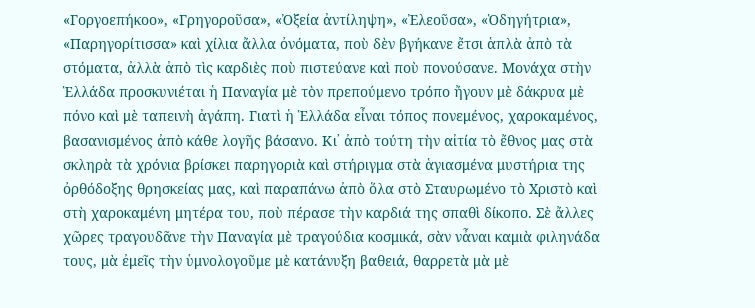«Γοργοεπήκοο», «Γρηγοροῦσα», «Ὀξεία ἀντίληψη», «Ἐλεοῦσα», «Ὁδηγήτρια», «Παρηγορίτισσα» καὶ χίλια ἄλλα ὀνόματα, ποὺ δὲν βγήκανε ἔτσι ἁπλὰ ἀπὸ τὰ στόματα, ἀλλὰ ἀπὸ τὶς καρδιὲς ποὺ πιστεύανε καὶ ποὺ πονούσανε. Μονάχα στὴν Ἑλλάδα προσκυνιέται ἡ Παναγία μὲ τὸν πρεπούμενο τρόπο ἤγουν μὲ δάκρυα μὲ πόνο καὶ μὲ ταπεινὴ ἀγάπη. Γιατὶ ἡ Ἑλλάδα εἶναι τόπος πονεμένος, χαροκαμένος, βασανισμένος ἀπὸ κάθε λογῆς βάσανο. Κι᾿ ἀπὸ τούτη τὴν αἰτία τὸ ἔθνος μας στὰ σκληρὰ τὰ χρόνια βρίσκει παρηγοριὰ καὶ στήριγμα στὰ ἁγιασμένα μυστήρια της ὀρθόδοξης θρησκείας μας, καὶ παραπάνω ἀπὸ ὅλα στὸ Σταυρωμένο τὸ Χριστὸ καὶ στὴ χαροκαμένη μητέρα του, ποὺ πέρασε τὴν καρδιά της σπαθὶ δίκοπο. Σὲ ἄλλες χῶρες τραγουδᾶνε τὴν Παναγία μὲ τραγούδια κοσμικά, σὰν νἆναι καμιὰ φιληνάδα τους, μὰ ἐμεῖς τὴν ὑμνολογοῦμε μὲ κατάνυξη βαθειά, θαρρετὰ μὰ μὲ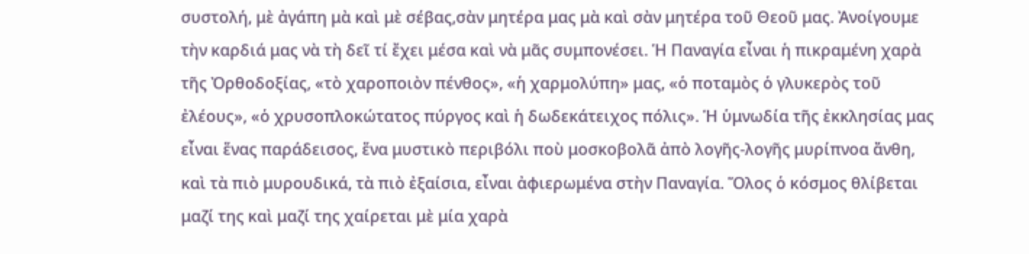συστολή, μὲ ἀγάπη μὰ καὶ μὲ σέβας,σὰν μητέρα μας μὰ καὶ σὰν μητέρα τοῦ Θεοῦ μας. Ἀνοίγουμε τὴν καρδιά μας νὰ τὴ δεῖ τί ἔχει μέσα καὶ νὰ μᾶς συμπονέσει. Ἡ Παναγία εἶναι ἡ πικραμένη χαρὰ τῆς Ὀρθοδοξίας, «τὸ χαροποιὸν πένθος», «ἡ χαρμολύπη» μας, «ὁ ποταμὸς ὁ γλυκερὸς τοῦ ἐλέους», «ὁ χρυσοπλοκώτατος πύργος καὶ ἡ δωδεκάτειχος πόλις». Ἡ ὑμνωδία τῆς ἐκκλησίας μας εἶναι ἕνας παράδεισος, ἕνα μυστικὸ περιβόλι ποὺ μοσκοβολᾶ ἀπὸ λογῆς-λογῆς μυρίπνοα ἄνθη, καὶ τὰ πιὸ μυρουδικά, τὰ πιὸ ἐξαίσια, εἶναι ἀφιερωμένα στὴν Παναγία. Ὅλος ὁ κόσμος θλίβεται μαζί της καὶ μαζί της χαίρεται μὲ μία χαρὰ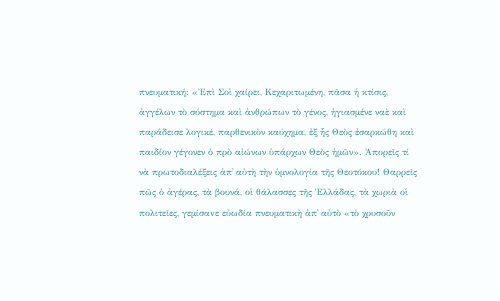πνευματική: «Ἐπὶ Σοὶ χαίρει, Κεχαριτωμένη, πᾶσα ἡ κτίσις, ἀγγέλων τὸ σύστημα καὶ ἀνθρώπων τὸ γένος, ἡγιασμένε ναὲ καὶ παράδεισε λογικέ, παρθενικὸν καύχημα, ἐξ ἧς Θεὸς ἐσαρκώθη καὶ παιδίον γέγονεν ὁ πρὸ αἰώνων ὑπάρχων Θεὸς ἡμῶν». Ἀπορεῖς τί νὰ πρωτοδιαλέξεις ἀπ᾿ αὐτὴ τὴν ὑμνολογία τῆς Θεοτόκου! Θαρρεῖς πῶς ὁ ἀγέρας, τὰ βουνά, οἱ θάλασσες τῆς Ἑλλάδας, τὰ χωριὰ οἱ πολιτεῖες, γεμίσαvε εὐωδία πνευματικὴ ἀπ᾿ αὐτὸ «τὸ χρυσοῦν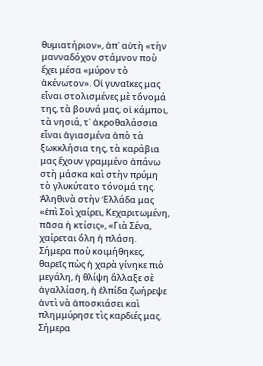θυμιατήριον», ἀπ᾿ αὐτὴ «τὴν μανναδόχον στάμνον ποὺ ἔχει μέσα «μύρον τὸ ἀκένωτον». Οἱ γυναῖκες μας εἶναι στολισμένες μὲ τὄνομά της, τὰ βουνά μας, οἱ κάμποι, τὰ νησιά, τ᾿ ἀκροθαλάσσια εἶναι ἁγιασμένα ἀπὸ τὰ ξωκκλήσια της, τὰ καράβια μας ἔχουν γραμμένο ἀπάνω στὴ μάσκα καὶ στὴν πρύμη τὸ γλυκύτατο τόνομά της. Ἀληθινὰ στὴν Ἑλλάδα μας «ἐπὶ Σοὶ χαίρει, Κεχαριτωμένη, πᾶσα ἡ κτίσις», «Γιὰ Σένα, χαίρεται ὅλη ἡ πλάση. Σήμερα ποὺ κοιμήθηκες, θαρεῖς πὼς ἡ χαρὰ γίνηκε πιὸ μεγάλη, ἡ θλίψη ἄλλαξε σὲ ἀγαλλίαση, ἡ ἐλπίδα ζωήρεψε ἀντὶ νὰ ἀποσκιάσει καὶ πλημμύρησε τὶς καρδιές μας.
Σήμερα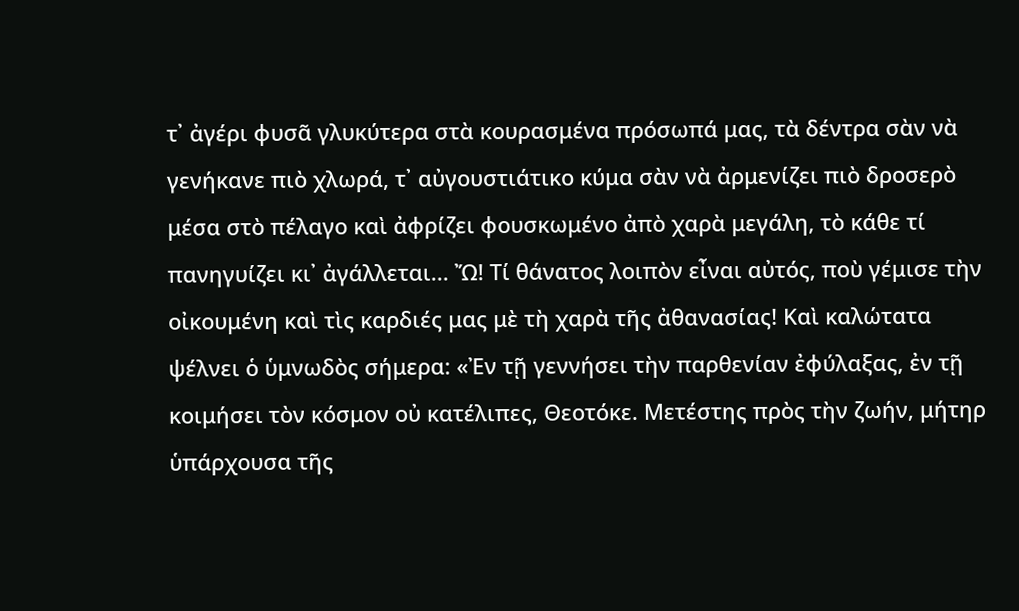τ᾿ ἀγέρι φυσᾶ γλυκύτερα στὰ κουρασμένα πρόσωπά μας, τὰ δέντρα σὰν νὰ γενήκανε πιὸ χλωρά, τ᾿ αὐγουστιάτικο κύμα σὰν νὰ ἀρμενίζει πιὸ δροσερὸ μέσα στὸ πέλαγο καὶ ἀφρίζει φουσκωμένο ἀπὸ χαρὰ μεγάλη, τὸ κάθε τί πανηγυίζει κι᾿ ἀγάλλεται... Ὤ! Τί θάνατος λοιπὸν εἶναι αὐτός, ποὺ γέμισε τὴν οἰκουμένη καὶ τὶς καρδιές μας μὲ τὴ χαρὰ τῆς ἀθανασίας! Καὶ καλώτατα ψέλνει ὁ ὑμνωδὸς σήμερα: «Ἐν τῇ γεννήσει τὴν παρθενίαν ἐφύλαξας, ἐν τῇ κοιμήσει τὸν κόσμον οὐ κατέλιπες, Θεοτόκε. Μετέστης πρὸς τὴν ζωήν, μήτηρ ὑπάρχουσα τῆς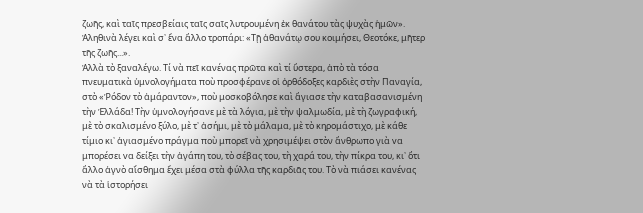ζωῆς, καὶ ταῖς πρεσβείαις ταῖς σαῖς λυτρουμένη ἐκ θανάτου τὰς ψυχὰς ἡμῶν». Ἀληθινὰ λέγει καὶ σ᾿ ἕνα ἄλλο τροπάρι: «Τῇ ἀθανάτῳ σου κοιμήσει, Θεοτόκε, μῆτερ τῆς ζωῆς...».
Ἀλλὰ τὸ ξαναλέγω. Τί νὰ πεῖ κανένας πρῶτα καὶ τί ὕστερα, ἀπὸ τὰ τόσα πνευματικὰ ὑμνολογήματα ποὺ προσφέρανε οἱ ὀρθόδοξες καρδιὲς στὴν Παναγία, στὸ «Ῥόδον τὸ ἀμάραντον», ποὺ μοσκοβόλησε καὶ ἅγιασε τὴν καταβασανισμένη τὴν Ἑλλάδα! Τὴν ὑμνολογήσανε μὲ τὰ λόγια, μὲ τὴν ψαλμωδία, μὲ τὴ ζωγραφική, μὲ τὸ σκαλισμένο ξύλο, μὲ τ᾿ ἀσήμι, μὲ τὸ μάλαμα, μὲ τὸ κηρομάστιχο, μὲ κάθε τίμιο κι᾿ ἁγιασμέvο πράγμα ποὺ μπορεῖ νὰ χρησιμέψει στὸν ἄνθρωπο γιὰ vα μπορέσει vα δείξει τὴν ἀγάπη του, τὸ σέβας του, τὴ χαρά του, τὴν πίκρα του, κι᾿ ὅτι ἄλλο ἁγνὸ αἴσθημα ἔχει μέσα στὰ φύλλα τῆς καρδιᾶς του. Τὸ νὰ πιάσει κανένας νὰ τὰ ἱστορήσει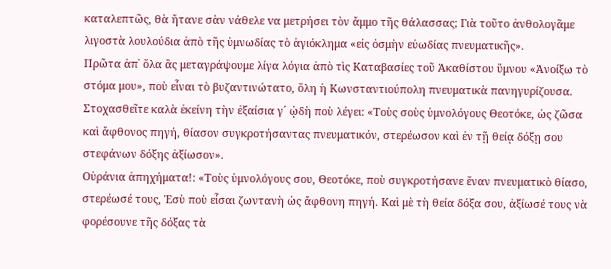καταλεπτῶς, θὰ ἤτανε σὰν νάθελε vα μετρήσει τὸν ἄμμο τῆς θάλασσας; Γιὰ τοῦτο ἀνθολογᾶμε λιγοστὰ λουλούδια ἀπὸ τῆς ὑμνωδίας τὸ ἁγιόκλημα «εἰς ὀσμὴν εὐωδίας πνευματικῆς».
Πρῶτα ἀπ᾿ ὅλα ἂς μεταγράψουμε λίγα λόγια ἀπὸ τὶς Καταβασίες τοῦ Ἀκαθίστου ὕμνου «Ἀνοίξω τὸ στόμα μου», ποὺ εἶναι τὸ βυζαντινώτατο, ὅλη ἡ Κωνσταντιούπολη πνευματικὰ πανηγυρίζουσα. Στοχασθεῖτε καλὰ ἐκείνη τὴν ἐξαίσια γ´ ᾠδὴ ποὺ λέγει: «Τοὺς σοὺς ὑμνολόγους Θεοτόκε, ὡς ζῶσα καὶ ἄφθονος πηγή, θίασον συγκροτήσαντας πνευματικόν, στερέωσον καὶ ἐν τῇ θείᾳ δόξῃ σου στεφάνων δόξης ἀξίωσον».
Οὐράνια ἀπηχήματα!: «Τοὺς ὑμνολόγους σου, Θεοτόκε, ποὺ συγκροτήσανε ἕναν πνευματικὸ θίασο, στερέωσέ τους, Ἐσὺ ποὺ εἶσαι ζωντανὴ ὡς ἄφθονη πηγή. Καὶ μὲ τὴ θεία δόξα σου, ἀξίωσέ τους νὰ φορέσουνε τῆς δόξας τὰ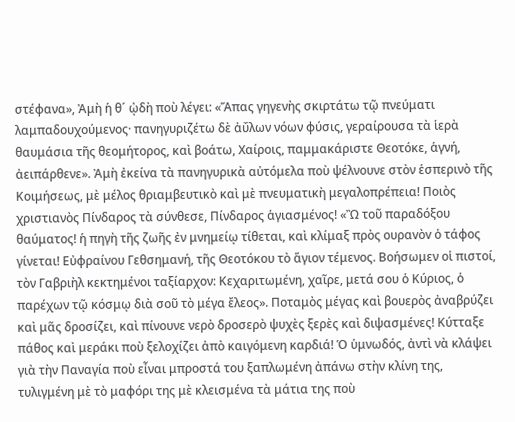στέφανα», Ἀμὴ ἡ θ´ ᾠδὴ ποὺ λέγει: «Ἅπας γηγενὴς σκιρτάτω τῷ πνεύματι λαμπαδουχούμενος· πανηγυριζέτω δὲ ἀΰλων νόων φύσις, γεραίρουσα τὰ ἱερὰ θαυμάσια τῆς θεομήτορος, καὶ βοάτω, Χαίροις, παμμακάριστε Θεοτόκε, ἁγνή, ἀειπάρθενε». Ἀμὴ ἐκείvα τὰ πανηγυρικὰ αὐτόμελα ποὺ ψέλνουνε στὸν ἑσπερινὸ τῆς Κοιμήσεως, μὲ μέλος θριαμβευτικὸ καὶ μὲ πνευματικὴ μεγαλοπρέπεια! Ποιὸς χριστιανὸς Πίνδαρος τὰ σύνθεσε, Πίνδαρος ἁγιασμένος! «Ὢ τοῦ παραδόξου θαύματος! ἡ πηγὴ τῆς ζωῆς ἐν μνημείῳ τίθεται, καὶ κλίμαξ πρὸς oυραvὸv ὁ τάφος γίνεται! Εὐφραίνου Γεθσημανή, τῆς Θεοτόκου τὸ ἅγιον τέμενος. Βοήσωμεν οἱ πιστοί, τὸν Γαβριὴλ κεκτημένοι ταξίαρχον: Κεχαριτωμένη, χαῖρε, μετά σου ὁ Κύριος, ὁ παρέχων τῷ κόσμῳ διὰ σοῦ τὸ μέγα ἔλεος». Ποταμὸς μέγας καὶ βουερὸς ἀναβρύζει καὶ μᾶς δροσίζει, καὶ πίνουνε νερὸ δροσερὸ ψυχὲς ξερὲς καὶ διψασμένες! Κύτταξε πάθος καὶ μεράκι ποὺ ξελοχίζει ἀπὸ καιγόμενη καρδιά! Ὁ ὑμνωδός, ἀντὶ νὰ κλάψει γιὰ τὴν Παναγία ποὺ εἶναι μπροστά του ξαπλωμένη ἀπάνω στὴν κλίνη της, τυλιγμένη μὲ τὸ μαφόρι της μὲ κλεισμένα τὰ μάτια της ποὺ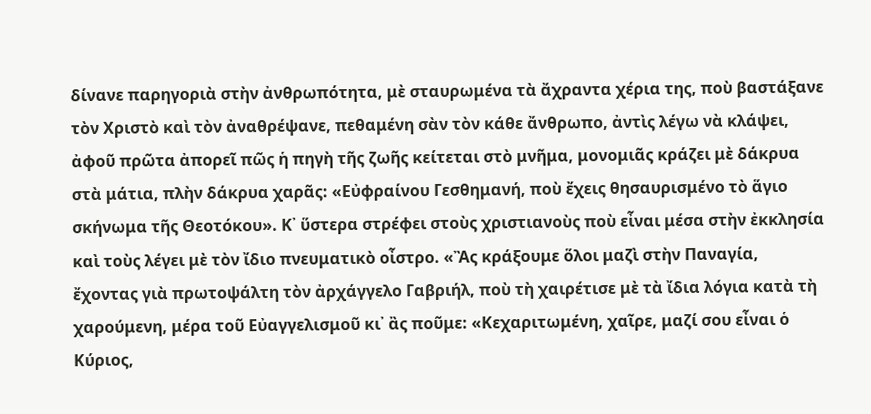δίνανε παρηγοριὰ στὴν ἀνθρωπότητα, μὲ σταυρωμένα τὰ ἄχραντα χέρια της, ποὺ βαστάξανε τὸν Χριστὸ καὶ τὸν ἀναθρέψανε, πεθαμένη σὰν τὸν κάθε ἄνθρωπο, ἀντὶς λέγω νὰ κλάψει, ἀφοῦ πρῶτα ἀπορεῖ πῶς ἡ πηγὴ τῆς ζωῆς κείτεται στὸ μνῆμα, μονομιᾶς κράζει μὲ δάκρυα στὰ μάτια, πλὴν δάκρυα χαρᾶς: «Εὐφραίνου Γεσθημανή, ποὺ ἔχεις θησαυρισμένο τὸ ἅγιο σκήνωμα τῆς Θεοτόκου». Κ᾿ ὕστερα στρέφει στοὺς χριστιανοὺς ποὺ εἶναι μέσα στὴν ἐκκλησία καὶ τοὺς λέγει μὲ τὸν ἴδιο πνευματικὸ οἶστρο. «Ἂς κράξουμε ὅλοι μαζὶ στὴν Παναγία, ἔχοντας γιὰ πρωτοψάλτη τὸν ἀρχάγγελο Γαβριήλ, ποὺ τὴ χαιρέτισε μὲ τὰ ἴδια λόγια κατὰ τὴ χαρoύμενη, μέρα τοῦ Εὐαγγελισμοῦ κι᾿ ἂς ποῦμε: «Κεχαριτωμένη, χαῖρε, μαζί σου εἶναι ὁ Κύριος,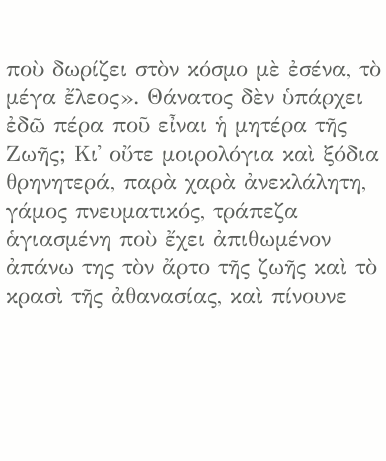ποὺ δωρίζει στὸν κόσμο μὲ ἐσένα, τὸ μέγα ἔλεος». Θάνατος δὲν ὑπάρχει ἐδῶ πέρα ποῦ εἶναι ἡ μητέρα τῆς Ζωῆς; Κι᾿ οὔτε μοιρολόγια καὶ ξόδια θρηνητερά, παρὰ χαρὰ ἀνεκλάλητη, γάμος πνευματικός, τράπεζα ἁγιασμένη ποὺ ἔχει ἀπιθωμένον ἀπάνω της τὸν ἄρτο τῆς ζωῆς καὶ τὸ κρασὶ τῆς ἀθανασίας, καὶ πίνουνε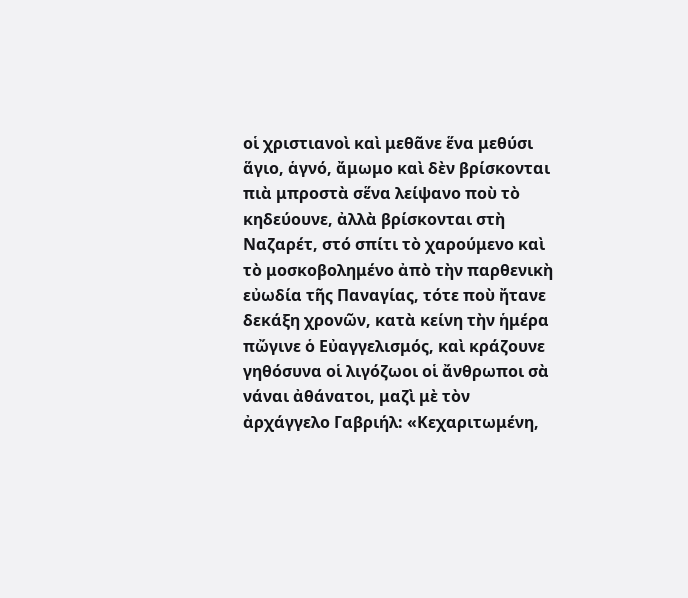οἱ χριστιανοὶ καὶ μεθᾶνε ἕνα μεθύσι ἅγιο, ἁγνό, ἄμωμο καὶ δὲν βρίσκονται πιὰ μπροστὰ σἕνα λείψανο ποὺ τὸ κηδεύουνε, ἀλλὰ βρίσκονται στὴ Ναζαρέτ, στό σπίτι τὸ χαρούμενο καὶ τὸ μοσκοβολημένο ἀπὸ τὴν παρθενικὴ εὐωδία τῆς Παναγίας, τότε ποὺ ἤτανε δεκάξη χρονῶν, κατὰ κείνη τὴν ἡμέρα πὤγινε ὁ Εὐαγγελισμός, καὶ κράζουνε γηθόσυνα οἱ λιγόζωοι οἱ ἄνθρωποι σὰ νάναι ἀθάνατοι, μαζὶ μὲ τὸν ἀρχάγγελο Γαβριήλ: «Κεχαριτωμένη,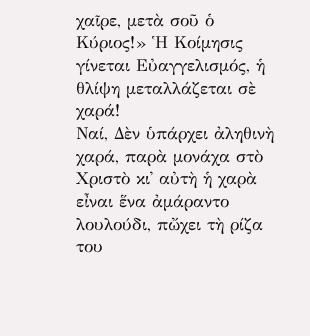χαῖρε, μετὰ σοῦ ὁ Κύριος!» Ἡ Κοίμησις γίνεται Εὐαγγελισμός, ἡ θλίψη μεταλλάζεται σὲ χαρά!
Ναί, Δὲν ὑπάρχει ἀληθινὴ χαρά, παρὰ μονάχα στὸ Χριστὸ κι᾿ αὐτὴ ἡ χαρὰ εἶναι ἕνα ἀμάραντο λουλούδι, πὤχει τὴ ρίζα του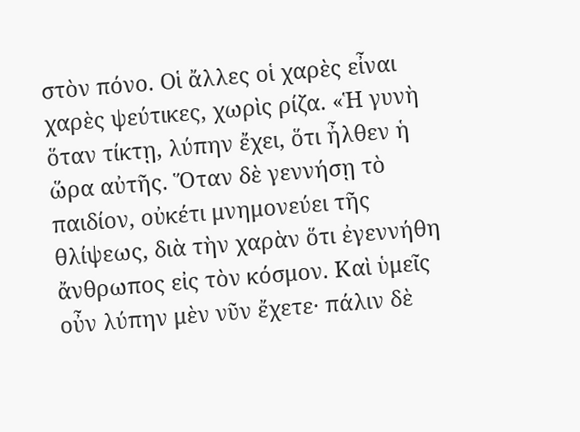στὸν πόνο. Οἱ ἄλλες οἱ χαρὲς εἶναι χαρὲς ψεύτικες, χωρὶς ρίζα. «Ἡ γυνὴ ὅταν τίκτῃ, λύπην ἔχει, ὅτι ἦλθεν ἡ ὥρα αὐτῆς. Ὅταν δὲ γεννήσῃ τὸ παιδίον, οὐκέτι μνημονεύει τῆς θλίψεως, διὰ τὴν χαρὰν ὅτι ἐγεννήθη ἄνθρωπος εἰς τὸν κόσμον. Καὶ ὑμεῖς οὖν λύπην μὲν νῦν ἔχετε· πάλιν δὲ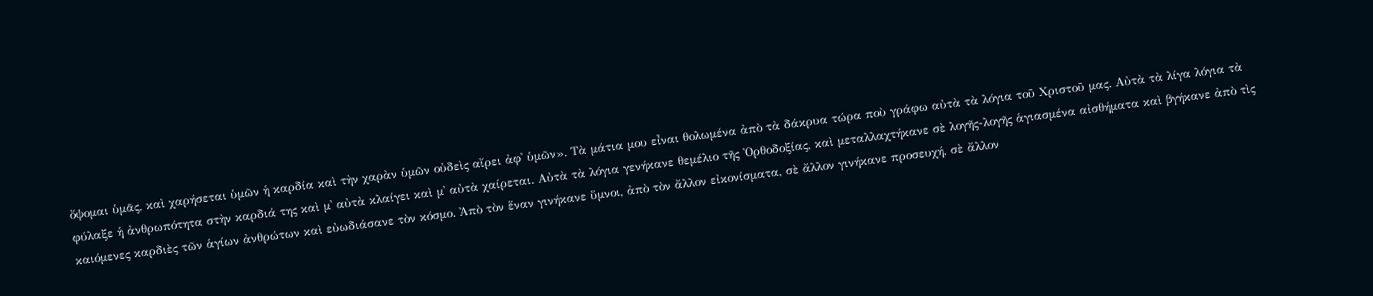ὄψομαι ὑμᾶς, καὶ χαρήσεται ὑμῶν ἡ καρδία καὶ τὴν χαρὰν ὑμῶν οὐδεὶς αἴρει ἀφ᾿ ὑμῶν». Τὰ μάτια μου εἶναι θολωμένα ἀπὸ τὰ δάκρυα τώρα ποὺ γράφω αὐτὰ τὰ λόγια τοῦ Χριστοῦ μας. Αὐτὰ τὰ λίγα λόγια τὰ φύλαξε ἡ ἀνθρωπότητα στὴν καρδιά της καὶ μ᾿ αὐτὰ κλαίγει καὶ μ᾿ αὐτὰ χαίρεται. Αὐτὰ τὰ λόγια γενήκανε θεμέλιο τῆς Ὀρθοδοξίας, καὶ μεταλλαχτήκανε σὲ λογῆς-λογῆς ἁγιασμένα αἰσθήματα καὶ βγήκανε ἀπὸ τὶς καιόμενες καρδιὲς τῶν ἁγίων ἀνθρώτων καὶ εὐωδιάσανε τὸν κόσμο. Ἀπὸ τὸν ἕναν γινήκανε ὕμνοι, ἀπὸ τὸν ἄλλον εἰκονίσματα, σὲ ἄλλον γινήκανε προσευχή, σὲ ἄλλον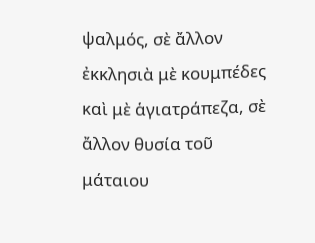ψαλμός, σὲ ἄλλον ἐκκλησιὰ μὲ κουμπέδες καὶ μὲ ἁγιατράπεζα, σὲ ἄλλον θυσία τοῦ μάταιου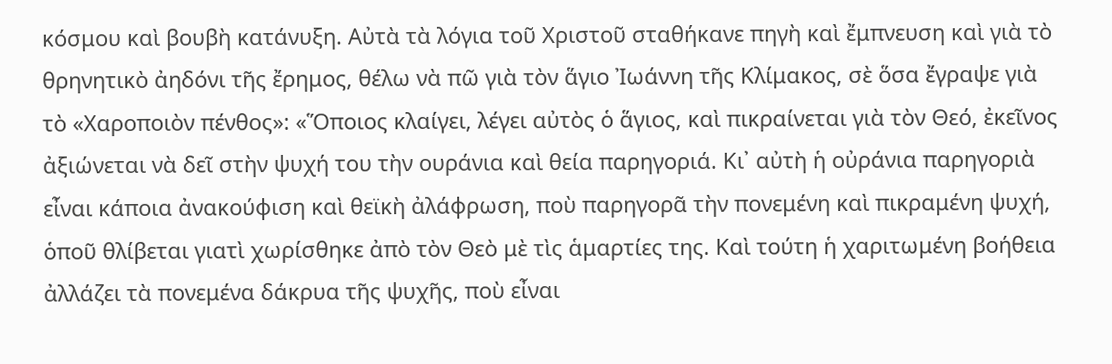κόσμου καὶ βουβὴ κατάνυξη. Αὐτὰ τὰ λόγια τοῦ Χριστοῦ σταθήκανε πηγὴ καὶ ἔμπνευση καὶ γιὰ τὸ θρηνητικὸ ἀηδόνι τῆς ἔρημος, θέλω νὰ πῶ γιὰ τὸν ἅγιο Ἰωάννη τῆς Κλίμακος, σὲ ὅσα ἔγραψε γιὰ τὸ «Χαροποιὸν πένθος»: «Ὅποιος κλαίγει, λέγει αὐτὸς ὁ ἅγιος, καὶ πικραίνεται γιὰ τὸν Θεό, ἐκεῖνος ἀξιώνεται νὰ δεῖ στὴν ψυχή του τὴν oυράνια καὶ θεία παρηγοριά. Κι᾿ αὐτὴ ἡ οὐράνια παρηγοριὰ εἶναι κάποια ἀνακούφιση καὶ θεϊκὴ ἀλάφρωση, ποὺ παρηγορᾶ τὴν πονεμένη καὶ πικραμένη ψυχή, ὁποῦ θλίβεται γιατὶ χωρίσθηκε ἀπὸ τὸν Θεὸ μὲ τὶς ἁμαρτίες της. Καὶ τούτη ἡ χαριτωμένη βοήθεια ἀλλάζει τὰ πονεμένα δάκρυα τῆς ψυχῆς, ποὺ εἶναι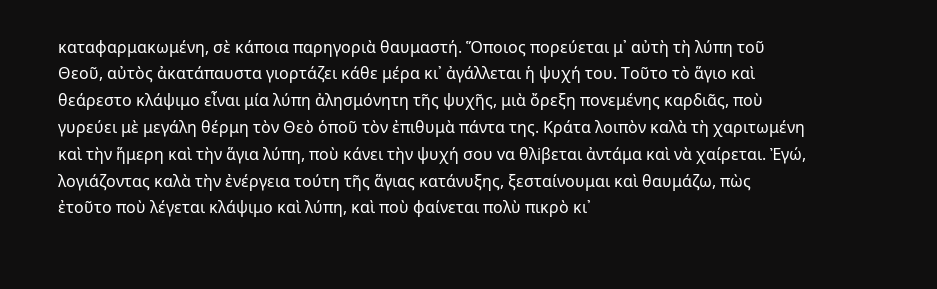καταφαρμακωμένη, σὲ κάποια παρηγοριὰ θαυμαστή. Ὅποιος πορεύεται μ᾿ αὐτὴ τὴ λύπη τοῦ Θεοῦ, αὐτὸς ἀκατάπαυστα γιορτάζει κάθε μέρα κι᾿ ἀγάλλεται ἡ ψυχή του. Τοῦτο τὸ ἅγιο καὶ θεάρεστο κλάψιμο εἶναι μία λύπη ἀλησμόνητη τῆς ψυχῆς, μιὰ ὄρεξη πονεμένης καρδιᾶς, ποὺ γυρεύει μὲ μεγάλη θέρμη τὸν Θεὸ ὁποῦ τὸν ἐπιθυμὰ πάντα της. Κράτα λοιπὸν καλὰ τὴ χαριτωμένη καὶ τὴν ἥμερη καὶ τὴν ἅγια λύπη, ποὺ κάνει τὴν ψυχή σου vα θλiβεται ἀντάμα καὶ νὰ χαίρεται. Ἐγώ, λογιάζοντας καλὰ τὴν ἐνέργεια τούτη τῆς ἅγιας κατάνυξης, ξεσταίνουμαι καὶ θαυμάζω, πὼς ἐτοῦτο ποὺ λέγεται κλάψιμο καὶ λύπη, καὶ ποὺ φαίνεται πολὺ πικρὸ κι᾿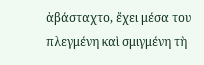ἀβάσταχτο, ἔχει μέσα του πλεγμένη καὶ σμιγμένη τὴ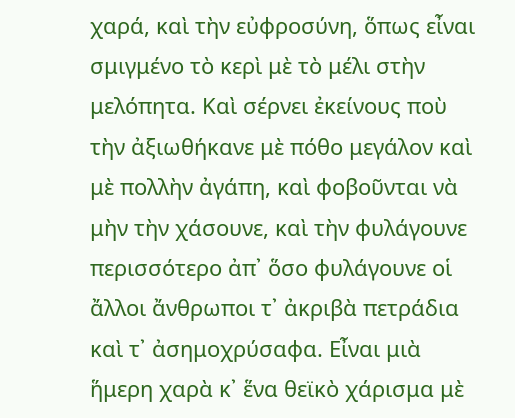χαρά, καὶ τὴν εὐφροσύνη, ὅπως εἶναι σμιγμένο τὸ κερὶ μὲ τὸ μέλι στὴν μελόπητα. Καὶ σέρνει ἐκείνους ποὺ τὴν ἀξιωθήκανε μὲ πόθο μεγάλον καὶ μὲ πολλὴν ἀγάπη, καὶ φοβοῦνται νὰ μὴν τὴν χάσουνε, καὶ τὴν φυλάγουνε περισσότερο ἀπ᾿ ὅσο φυλάγουνε οἱ ἄλλοι ἄνθρωποι τ᾿ ἀκριβὰ πετράδια καὶ τ᾿ ἀσημοχρύσαφα. Εἶναι μιὰ ἥμερη χαρὰ κ᾿ ἕνα θεϊκὸ χάρισμα μὲ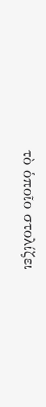τὸ ὁποῖο στολίζει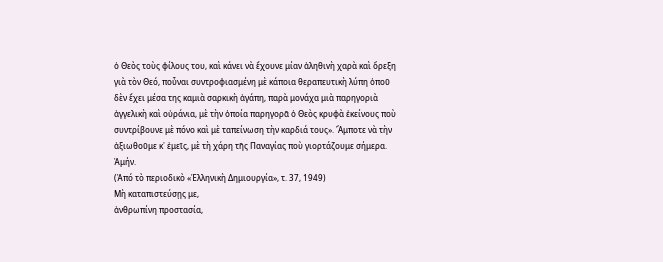ὁ Θεὸς τοὺς φίλους του, καὶ κάνει νὰ ἔχουνε μίαν ἀληθιvὴ χαρὰ καὶ ὄρεξη γιὰ τὸν Θεό, ποὖναι συντροφιασμένη μὲ κάποια θεραπευτικὴ λύπη ὁποῦ δὲν ἔχει μέσα της καμιὰ σαρκικὴ ἀγάπη, παρὰ μονάχα μιὰ παρηγοριὰ ἀγγελικὴ καὶ οὐράνια, μὲ τὴν ὁποία παρηγορᾶ ὁ Θεὸς κρυφὰ ἐκείνους ποὺ συντρίβουνε μὲ πόνο καὶ μὲ ταπείνωση τὴν καρδιά τους». Ἄμποτε νὰ τὴν ἀξιωθοῦμε κ᾿ ἐμεῖς, μὲ τὴ χάρη τῆς Παναγίας ποὺ γιορτάζουμε σήμερα. Ἀμήν.
(Ἀπό τὸ περιοδικὸ «Ἑλληνικὴ Δημιουργία», τ. 37, 1949)
Μὴ καταπιστεύσῃς με,
ἀνθρωπίνη προστασία,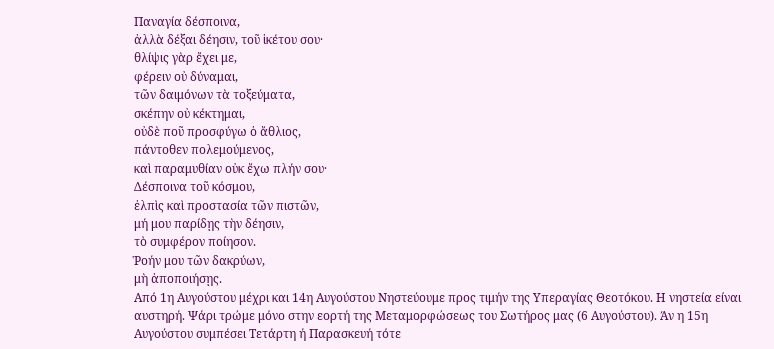Παναγία δέσποινα,
ἀλλὰ δέξαι δέησιν, τοῦ ἱκέτου σου·
θλίψις γὰρ ἔχει με,
φέρειν οὐ δύναμαι,
τῶν δαιμόνων τὰ τοξεύματα,
σκέπην οὐ κέκτημαι,
οὐδὲ ποῦ προσφύγω ὁ ἄθλιος,
πάντοθεν πολεμούμενος,
καὶ παραμυθίαν οὐκ ἔχω πλήν σου·
Δέσποινα τοῦ κόσμου,
ἐλπὶς καὶ προστασία τῶν πιστῶν,
μή μου παρίδῃς τὴν δέησιν,
τὸ συμφέρον ποίησον.
Ῥοήν μου τῶν δακρύων,
μὴ ἀποποιήσῃς.
Aπό 1η Αυγούστου μέχρι και 14η Αυγούστου Νηστεύουμε προς τιμήν της Υπεραγίας Θεοτόκου. Η νηστεία είναι αυστηρή. Ψάρι τρώμε μόνο στην εορτή της Μεταμορφώσεως του Σωτήρος μας (6 Αυγούστου). Άν η 15η Αυγούστου συμπέσει Τετάρτη ή Παρασκευή τότε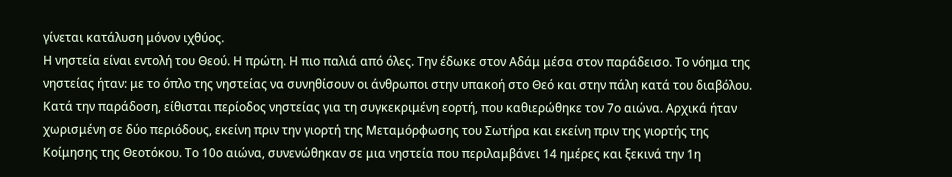γίνεται κατάλυση μόνον ιχθύος.
Η νηστεία είναι εντολή του Θεού. Η πρώτη. Η πιο παλιά από όλες. Την έδωκε στον Αδάμ μέσα στον παράδεισο. Το νόημα της νηστείας ήταν: με το όπλο της νηστείας να συνηθίσουν οι άνθρωποι στην υπακοή στο Θεό και στην πάλη κατά του διαβόλου.
Κατά την παράδοση, είθισται περίοδος νηστείας για τη συγκεκριμένη εορτή, που καθιερώθηκε τον 7ο αιώνα. Αρχικά ήταν χωρισμένη σε δύο περιόδους, εκείνη πριν την γιορτή της Μεταμόρφωσης του Σωτήρα και εκείνη πριν της γιορτής της Κοίμησης της Θεοτόκου. Το 10ο αιώνα, συνενώθηκαν σε μια νηστεία που περιλαμβάνει 14 ημέρες και ξεκινά την 1η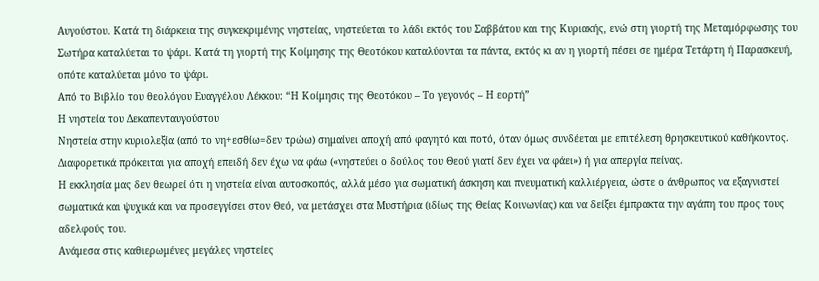Αυγούστου. Κατά τη διάρκεια της συγκεκριμένης νηστείας, νηστεύεται το λάδι εκτός του Σαββάτου και της Κυριακής, ενώ στη γιορτή της Μεταμόρφωσης του Σωτήρα καταλύεται το ψάρι. Κατά τη γιορτή της Κοίμησης της Θεοτόκου καταλύονται τα πάντα, εκτός κι αν η γιορτή πέσει σε ημέρα Τετάρτη ή Παρασκευή, οπότε καταλύεται μόνο το ψάρι.
Από το Bιβλίο του θεολόγου Ευαγγέλου Λέκκου: “Η Κοίμησις της Θεοτόκου – Το γεγονός – Η εορτή”
Η νηστεία του Δεκαπενταυγούστου
Νηστεία στην κυριολεξία (από το νη+εσθίω=δεν τρώω) σημαίνει αποχή από φαγητό και ποτό, όταν όμως συνδέεται με επιτέλεση θρησκευτικού καθήκοντος. Διαφορετικά πρόκειται για αποχή επειδή δεν έχω να φάω («νηστεύει ο δούλος του Θεού γιατί δεν έχει να φάει») ή για απεργία πείνας.
Η εκκλησία μας δεν θεωρεί ότι η νηστεία είναι αυτοσκοπός, αλλά μέσο για σωματική άσκηση και πνευματική καλλιέργεια, ώστε ο άνθρωπος να εξαγνιστεί σωματικά και ψυχικά και να προσεγγίσει στον Θεό, να μετάσχει στα Μυστήρια (ιδίως της Θείας Κοινωνίας) και να δείξει έμπρακτα την αγάπη του προς τους αδελφούς του.
Ανάμεσα στις καθιερωμένες μεγάλες νηστείες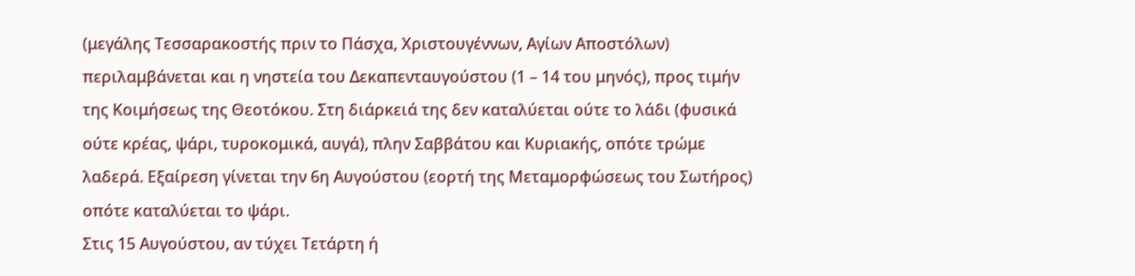(μεγάλης Τεσσαρακοστής πριν το Πάσχα, Χριστουγέννων, Αγίων Αποστόλων) περιλαμβάνεται και η νηστεία του Δεκαπενταυγούστου (1 – 14 του μηνός), προς τιμήν της Κοιμήσεως της Θεοτόκου. Στη διάρκειά της δεν καταλύεται ούτε το λάδι (φυσικά ούτε κρέας, ψάρι, τυροκομικά, αυγά), πλην Σαββάτου και Κυριακής, οπότε τρώμε λαδερά. Εξαίρεση γίνεται την 6η Αυγούστου (εορτή της Μεταμορφώσεως του Σωτήρος) οπότε καταλύεται το ψάρι.
Στις 15 Αυγούστου, αν τύχει Τετάρτη ή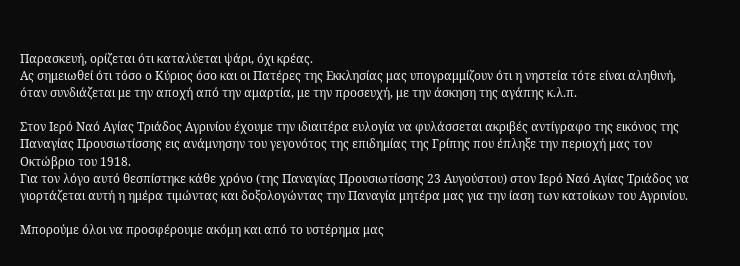Παρασκευή, ορίζεται ότι καταλύεται ψάρι, όχι κρέας.
Ας σημειωθεί ότι τόσο ο Κύριος όσο και οι Πατέρες της Εκκλησίας μας υπογραμμίζουν ότι η νηστεία τότε είναι αληθινή, όταν συνδιάζεται με την αποχή από την αμαρτία, με την προσευχή, με την άσκηση της αγάπης κ.λ.π.

Στον Ιερό Ναό Αγίας Τριάδος Αγρινίου έχουμε την ιδιαιτέρα ευλογία να φυλάσσεται ακριβές αντίγραφο της εικόνος της Παναγίας Προυσιωτίσσης εις ανάμνησην του γεγονότος της επιδημίας της Γρίπης που έπληξε την περιοχή μας τον Οκτώβριο του 1918.
Για τον λόγο αυτό θεσπίστηκε κάθε χρόνο (της Παναγίας Προυσιωτίσσης 23 Αυγούστου) στον Ιερό Ναό Αγίας Τριάδος να γιορτάζεται αυτή η ημέρα τιμώντας και δοξολογώντας την Παναγία μητέρα μας για την ίαση των κατοίκων του Αγρινίου.

Μπορούμε όλοι να προσφέρουμε ακόμη και από το υστέρημα μας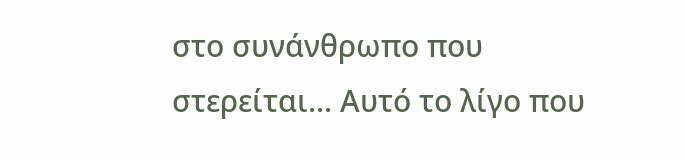στο συνάνθρωπο που στερείται... Αυτό το λίγο που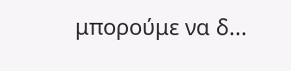μπορούμε να δ...